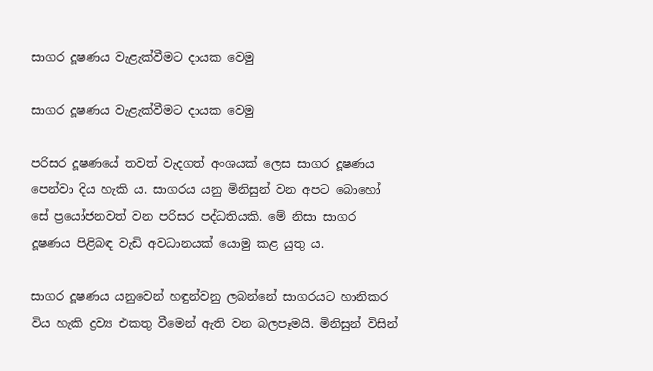සාගර දූෂණය වැළැක්‌වීමට දායක වෙමු

සාගර දූෂණය වැළැක්‌වීමට දායක වෙමු

පරිසර දූෂණයේ තවත් වැදගත් අංශයක්‌ ලෙස සාගර දූෂණය පෙන්වා දිය හැකි ය. සාගරය යනු මිනිසුන් වන අපට බොහෝ සේ ප්‍රයෝජනවත් වන පරිසර පද්ධතියකි. මේ නිසා සාගර දූෂණය පිළිබඳ වැඩි අවධානයක්‌ යොමු කළ යුතු ය.

සාගර දූෂණය යනුවෙන් හඳුන්වනු ලබන්නේ සාගරයට හානිකර විය හැකි ද්‍රව්‍ය එකතු වීමෙන් ඇති වන බලපෑමයි. මිනිසුන් විසින්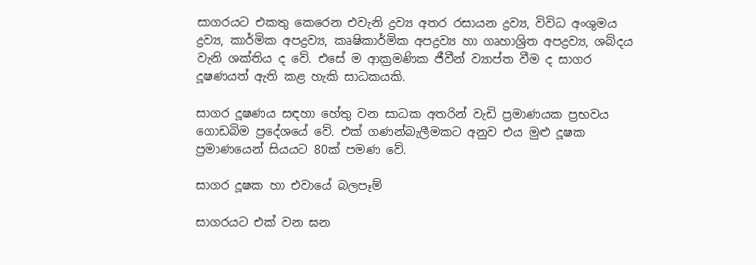සාගරයට එකතු කෙරෙන එවැනි ද්‍රව්‍ය අතර රසායන ද්‍රව්‍ය, විවිධ අංශුමය ද්‍රව්‍ය, කාර්මික අපද්‍රව්‍ය, කෘෂිකාර්මික අපද්‍රව්‍ය හා ගෘහාශ්‍රිත අපද්‍රව්‍ය, ශබ්දය වැනි ශක්‌තිය ද වේ. එසේ ම ආක්‍රමණික ජීවීන් ව්‍යාප්ත වීම ද සාගර දූෂණයත් ඇති කළ හැකි සාධකයකි.

සාගර දූෂණය සඳහා හේතු වන සාධක අතරින් වැඩි ප්‍රමාණයක ප්‍රභවය ගොඩබිම ප්‍රදේශයේ වේ. එක්‌ ගණන්බැලීමකට අනුව එය මුළු දූෂක ප්‍රමාණයෙන් සියයට 80ක්‌ පමණ වේ.

සාගර දූෂක හා එවායේ බලපෑම්

සාගරයට එක්‌ වන ඝන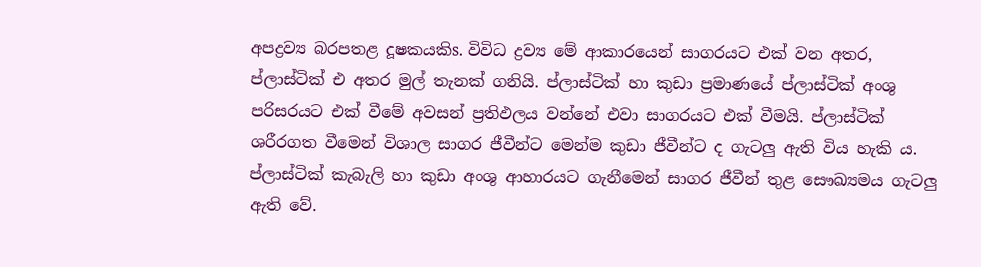අපද්‍රව්‍ය බරපතළ දූෂකයකිs. විවිධ ද්‍රව්‍ය මේ ආකාරයෙන් සාගරයට එක්‌ වන අතර, ප්ලාස්‌ටික්‌ එ අතර මුල් තැනක්‌ ගනියි. ප්ලාස්‌ටික්‌ හා කුඩා ප්‍රමාණයේ ප්ලාස්‌ටික්‌ අංශු පරිසරයට එක්‌ වීමේ අවසන් ප්‍රතිඵලය වන්නේ එවා සාගරයට එක්‌ වීමයි. ප්ලාස්‌ටික්‌ ශරීරගත වීමෙන් විශාල සාගර ජීවීන්ට මෙන්ම කුඩා ජීවීන්ට ද ගැටලු ඇති විය හැකි ය. ප්ලාස්‌ටික්‌ කැබැලි හා කුඩා අංශු ආහාරයට ගැනීමෙන් සාගර ජීවීන් තුළ සෞඛ්‍යමය ගැටලු ඇති වේ.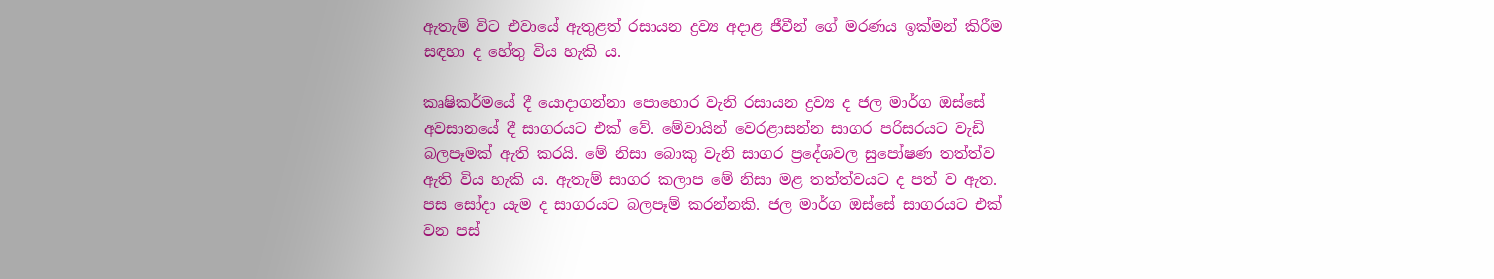ඇතැම් විට එවායේ ඇතුළත් රසායන ද්‍රව්‍ය අදාළ ජීවීන් ගේ මරණය ඉක්‌මන් කිරීම සඳහා ද හේතු විය හැකි ය.

කෘෂිකර්මයේ දී යොදාගන්නා පොහොර වැනි රසායන ද්‍රව්‍ය ද ජල මාර්ග ඔස්‌සේ අවසානයේ දී සාගරයට එක්‌ වේ. මේවායින් වෙරළාසන්න සාගර පරිසරයට වැඩි බලපෑමක්‌ ඇති කරයි. මේ නිසා බොකු වැනි සාගර ප්‍රදේශවල සුපෝෂණ තත්ත්ව ඇති විය හැකි ය. ඇතැම් සාගර කලාප මේ නිසා මළ තත්ත්වයට ද පත් ව ඇත. පස සෝදා යැම ද සාගරයට බලපෑම් කරන්නකි. ජල මාර්ග ඔස්‌සේ සාගරයට එක්‌ වන පස්‌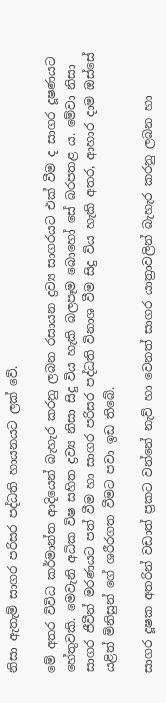නිසා ඇතැම් සාගර පරිසර පද්ධති හායනයට ලක්‌ වේ.

මේ අතර විවිධ කර්මාන්ත ආදියෙන් බැහැර කරනු ලබන රසායන ද්‍රව්‍ය සාගරයට එක්‌ වීම ද සාගර දූෂණයට හේතුවකි. මෙවැනි අධික විෂ සහිත ද්‍රව්‍ය නිසා සිදු විය හැකි බලපෑම බොහෝ සේ බරපතළ ය. මේවා නිසා සාගර ජීවීන් මරණයට පත් වීම හා සාගර පරිසර පද්ධති විනාශ වීම සිදු විය හැකි අතර, ආහාර දාම ඔස්‌සේ යළිත් මිනිසුන් ගේ ශරීරගත වීමට පවා ඉඩ තිබේ.

සාගර දූෂක අතරින් වඩාත් ප්‍රකට වන්නේ නැව් හා වෙනත් සාගර යාත්‍රාවලින් බැහැර කරනු ලබන හා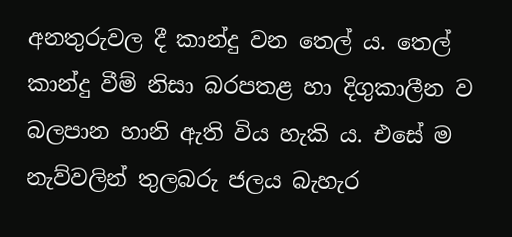අනතුරුවල දී කාන්දු වන තෙල් ය. තෙල් කාන්දු වීම් නිසා බරපතළ හා දිගුකාලීන ව බලපාන හානි ඇති විය හැකි ය. එසේ ම නැව්වලින් තුලබරු ජලය බැහැර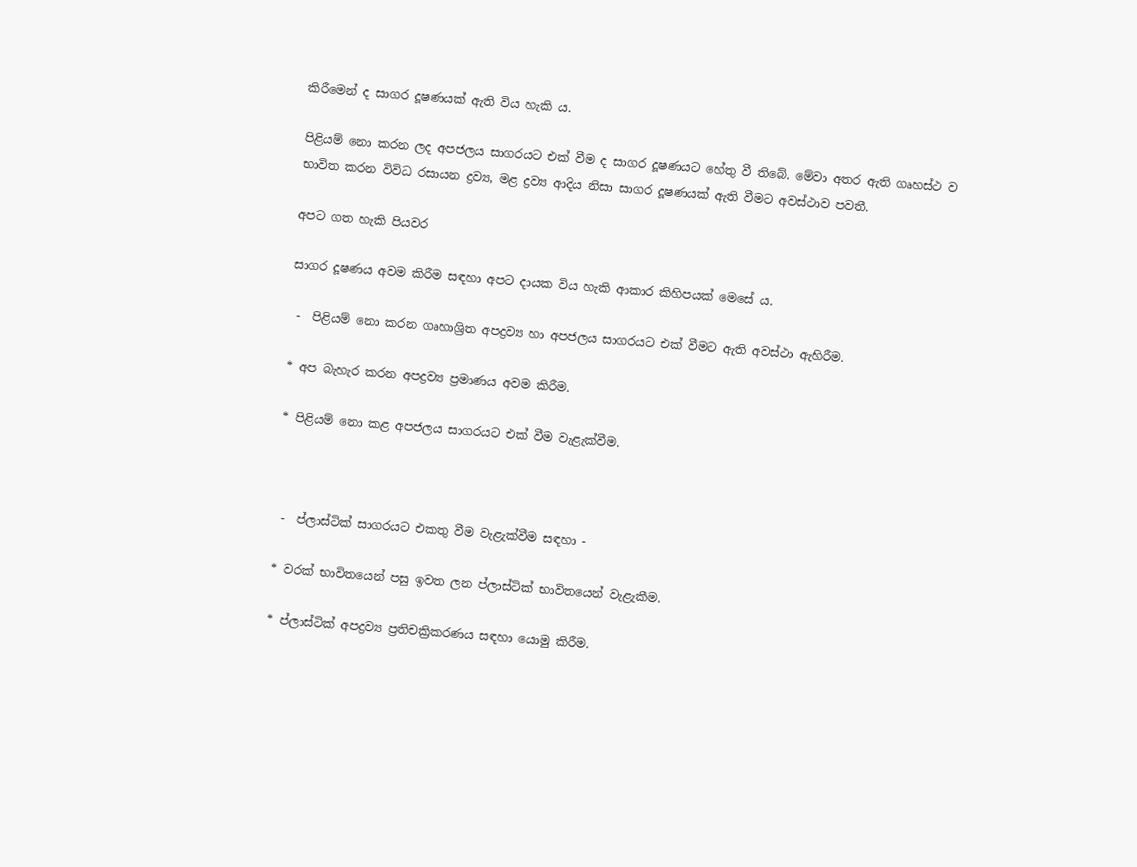කිරීමෙන් ද සාගර දූෂණයක්‌ ඇති විය හැකි ය.

පිළියම් නො කරන ලද අපජලය සාගරයට එක්‌ වීම ද සාගර දූෂණයට හේතු වී තිබේ. මේවා අතර ඇති ගෘහස්‌ථ ව භාවිත කරන විවිධ රසායන ද්‍රව්‍ය, මළ ද්‍රව්‍ය ආදිය නිසා සාගර දූෂණයක්‌ ඇති වීමට අවස්‌ථාව පවතී.

අපට ගත හැකි පියවර

සාගර දූෂණය අවම කිරීම සඳහා අපට දායක විය හැකි ආකාර කිහිපයක්‌ මෙසේ ය.

 -  පිළියම් නො කරන ගෘහාශ්‍රිත අපද්‍රව්‍ය හා අපජලය සාගරයට එක්‌ වීමට ඇති අවස්‌ථා ඇහිරීම.

* අප බැහැර කරන අපද්‍රව්‍ය ප්‍රමාණය අවම කිරීම.

* පිළියම් නො කළ අපජලය සාගරයට එක්‌ වීම වැළැක්‌වීම.



 -  ප්ලාස්‌ටික්‌ සාගරයට එකතු වීම වැළැක්‌වීම සඳහා -

* වරක්‌ භාවිතයෙන් පසු ඉවත ලන ප්ලාස්‌ටික්‌ භාවිතයෙන් වැළැකීම.

* ප්ලාස්‌ටික්‌ අපද්‍රව්‍ය ප්‍රතිචක්‍රිකරණය සඳහා යොමු කිරීම.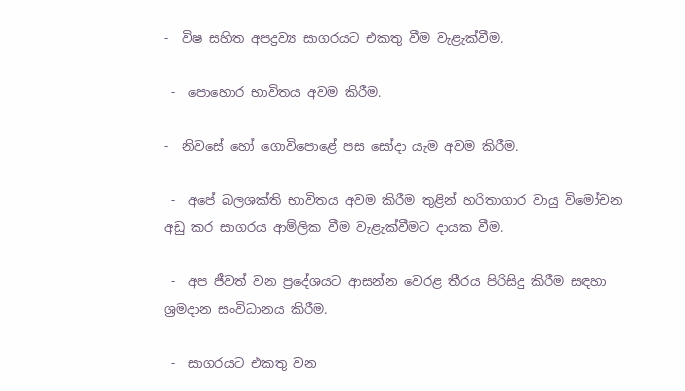-  විෂ සහිත අපද්‍රව්‍ය සාගරයට එකතු වීම වැළැක්‌වීම.

 -  පොහොර භාවිතය අවම කිරීම.

-  නිවසේ හෝ ගොවිපොළේ පස සෝදා යැම අවම කිරීම.

 -  අපේ බලශක්‌ති භාවිතය අවම කිරීම තුළින් හරිතාගාර වායු විමෝචන අඩු කර සාගරය ආම්ලික වීම වැළැක්‌වීමට දායක වීම.

 -  අප ජීවත් වන ප්‍රදේශයට ආසන්න වෙරළ තීරය පිරිසිදු කිරීම සඳහා ශ්‍රමදාන සංවිධානය කිරීම.

 -  සාගරයට එකතු වන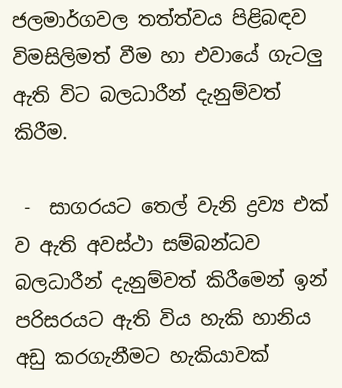ජලමාර්ගවල තත්ත්වය පිළිබඳව විමසිලිමත් වීම හා එවායේ ගැටලු ඇති විට බලධාරීන් දැනුම්වත් කිරීම.

 -  සාගරයට තෙල් වැනි ද්‍රව්‍ය එක්‌ ව ඇති අවස්‌ථා සම්බන්ධව බලධාරීන් දැනුම්වත් කිරීමෙන් ඉන් පරිසරයට ඇති විය හැකි හානිය අඩු කරගැනීමට හැකියාවක්‌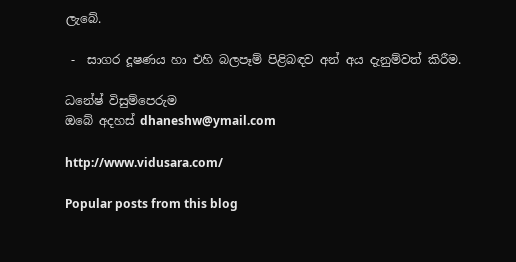ලැබේ.

 -  සාගර දූෂණය හා එහි බලපෑම් පිළිබඳව අන් අය දැනුම්වත් කිරීම.

ධනේෂ් විසුම්පෙරුම
ඔබේ අදහස්‌ dhaneshw@ymail.com

http://www.vidusara.com/

Popular posts from this blog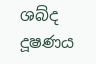ශබ්ද දූෂණය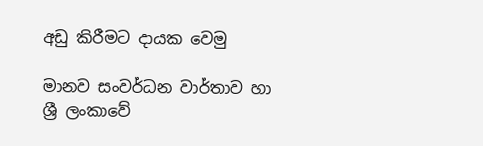අඩු කිරීමට දායක වෙමු

මානව සංවර්ධන වාර්තාව හා ශ්‍රී ලංකාවේ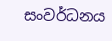සංවර්ධනය